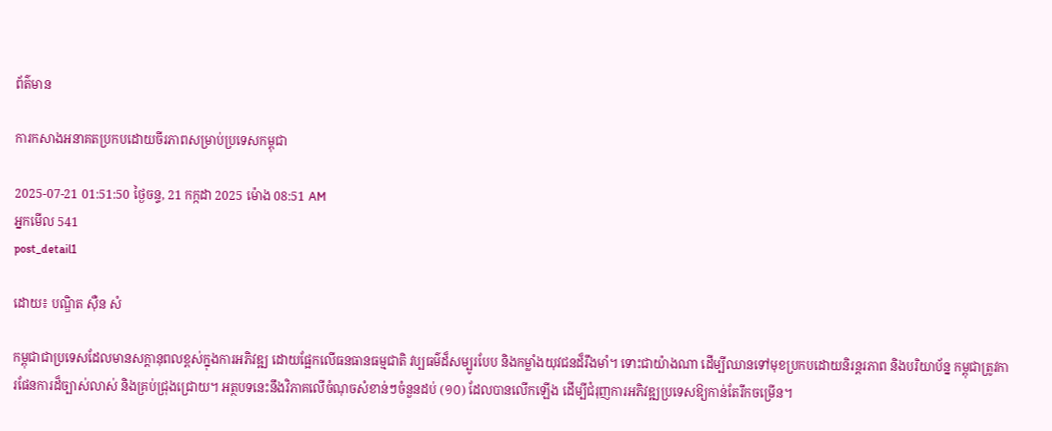ព័ត៌មាន

ការកសាងអនាគតប្រកបដោយចីរភាពសម្រាប់ប្រទេសកម្ពុជា

2025-07-21 01:51:50 ថ្ងៃចន្ទ, 21 កក្កដា 2025 ម៉ោង 08:51 AM
អ្នកមើល 541
post_detail1

ដោយ៖ បណ្ឌិត ស៊ឺន សំ

កម្ពុជាជាប្រទេសដែលមានសក្តានុពលខ្ពស់ក្នុងការអភិវឌ្ឍ ដោយផ្អែកលើធនធានធម្មជាតិ វប្បធម៌ដ៏សម្បូរបែប និងកម្លាំងយុវជនដ៏រឹងមាំ។ ទោះជាយ៉ាងណា ដើម្បីឈានទៅមុខប្រកបដោយនិរន្តរភាព និងបរិយាប័ន្ន កម្ពុជាត្រូវការផែនការដ៏ច្បាស់លាស់ និងគ្រប់ជ្រុងជ្រោយ។ អត្ថបទនេះនឹងវិភាគលើចំណុចសំខាន់ៗចំនួនដប់ (១០) ដែលបានលើកឡើង ដើម្បីជំរុញការអភិវឌ្ឍប្រទេសឱ្យកាន់តែរីកចម្រើន។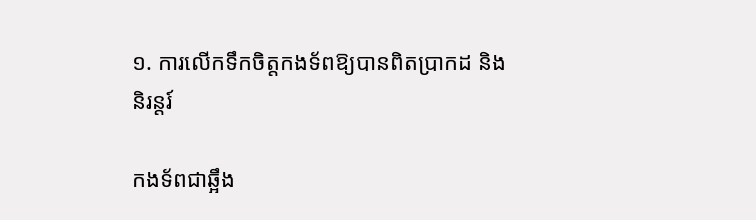១. ការលើកទឹកចិត្តកងទ័ពឱ្យបានពិតប្រាកដ និងនិរន្តរ៍

កងទ័ពជាឆ្អឹង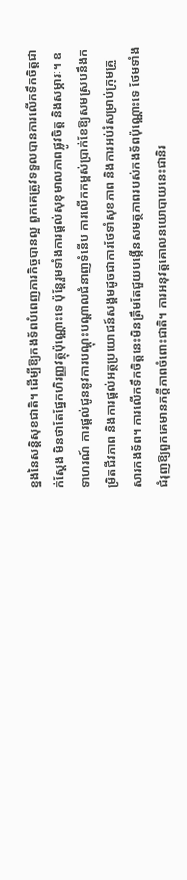ខ្នងនៃសន្តិសុខជាតិ។ ដើម្បីឱ្យកងទ័ពបំពេញភារកិច្ចបានល្អ ពួកគេត្រូវទទួលបានការលើកទឹកចិត្តជាក់ស្តែង មិនថាតែផ្នែកហិរញ្ញវត្ថុប៉ុណ្ណោះទេ ប៉ុន្តែរួមទាំងការផ្តល់សុខុមាលភាពផ្លូវចិត្ត និងសម្ភារៈ។ ឧទាហរណ៍ ការផ្តល់ជូននូវការបណ្តុះបណ្តាលជំនាញទំនើប ការលើកកម្ពស់ប្រាក់ខែឱ្យសមស្របនឹងកម្រិតជីវភាព និងការផ្តល់អត្ថប្រយោជន៍សង្គមដូចជាការថែទាំសុខភាព និងការអប់រំសម្រាប់ក្រុមគ្រួសារកងទ័ព។ ការលើកទឹកចិត្តនេះមិនត្រឹមតែជួយបង្កើនសមត្ថភាពរបស់កងទ័ពប៉ុណ្ណោះទេ ថែមទាំងជំរុញឱ្យពួកគេមានភក្តីភាពចំពោះជាតិ។ ការអនុវត្តគោលនយោបាយនេះជានិរ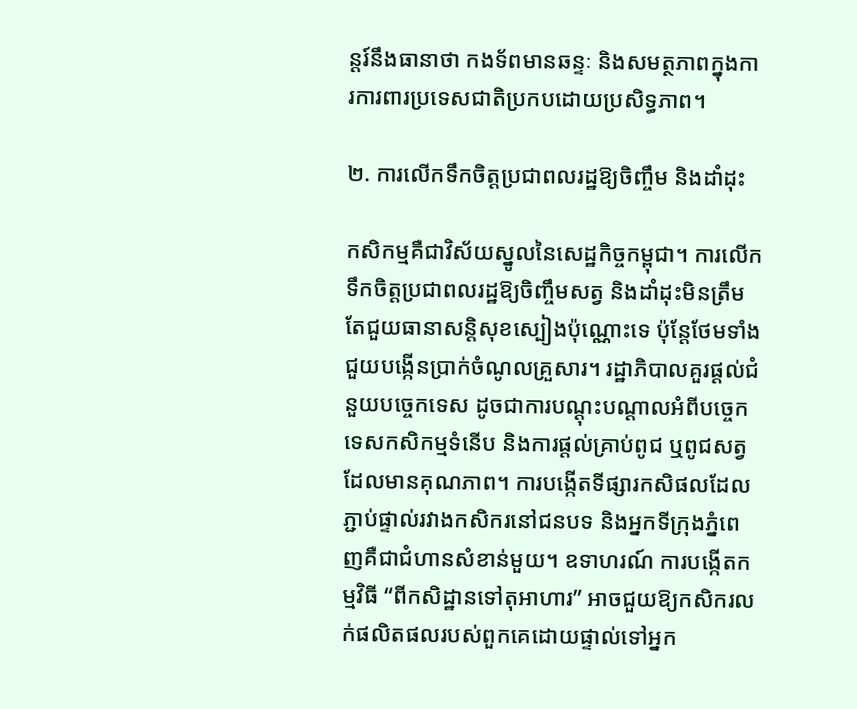ន្តរ៍នឹងធានាថា កងទ័ពមានឆន្ទៈ និងសមត្ថភាពក្នុងការការពារប្រទេសជាតិប្រកបដោយប្រសិទ្ធភាព។

២. ការលើកទឹកចិត្តប្រជាពលរដ្ឋឱ្យចិញ្ចឹម និងដាំដុះ

កសិកម្មគឺជាវិស័យស្នូលនៃសេដ្ឋកិច្ចកម្ពុជា។ ការលើកទឹកចិត្តប្រជាពលរដ្ឋឱ្យចិញ្ចឹមសត្វ និងដាំដុះមិនត្រឹមតែជួយធានាសន្តិសុខស្បៀងប៉ុណ្ណោះទេ ប៉ុន្តែថែមទាំងជួយបង្កើនប្រាក់ចំណូលគ្រួសារ។ រដ្ឋាភិបាលគួរផ្តល់ជំនួយបច្ចេកទេស ដូចជាការបណ្តុះបណ្តាលអំពីបច្ចេកទេសកសិកម្មទំនើប និងការផ្តល់គ្រាប់ពូជ ឬពូជសត្វដែលមានគុណភាព។ ការបង្កើតទីផ្សារកសិផលដែលភ្ជាប់ផ្ទាល់រវាងកសិករនៅជនបទ និងអ្នកទីក្រុងភ្នំពេញគឺជាជំហានសំខាន់មួយ។ ឧទាហរណ៍ ការបង្កើតកម្មវិធី “ពីកសិដ្ឋានទៅតុអាហារ” អាចជួយឱ្យកសិករលក់ផលិតផលរបស់ពួកគេដោយផ្ទាល់ទៅអ្នក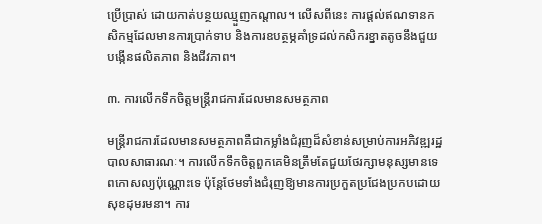ប្រើប្រាស់ ដោយកាត់បន្ថយឈ្មួញកណ្តាល។ លើសពីនេះ ការផ្តល់ឥណទានកសិកម្មដែលមានការប្រាក់ទាប និងការឧបត្ថម្ភគាំទ្រដល់កសិករខ្នាតតូចនឹងជួយបង្កើនផលិតភាព និងជីវភាព។

៣. ការលើកទឹកចិត្តមន្ត្រីរាជការដែលមានសមត្ថភាព

មន្ត្រីរាជការដែលមានសមត្ថភាពគឺជាកម្លាំងជំរុញដ៏សំខាន់សម្រាប់ការអភិវឌ្ឍរដ្ឋបាលសាធារណៈ។ ការលើកទឹកចិត្តពួកគេមិនត្រឹមតែជួយថែរក្សាមនុស្សមានទេពកោសល្យប៉ុណ្ណោះទេ ប៉ុន្តែថែមទាំងជំរុញឱ្យមានការប្រកួតប្រជែងប្រកបដោយសុខដុមរមនា។ ការ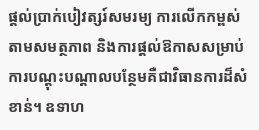ផ្តល់ប្រាក់បៀវត្សរ៍សមរម្យ ការលើកកម្ពស់តាមសមត្ថភាព និងការផ្តល់ឱកាសសម្រាប់ការបណ្តុះបណ្តាលបន្ថែមគឺជាវិធានការដ៏សំខាន់។ ឧទាហ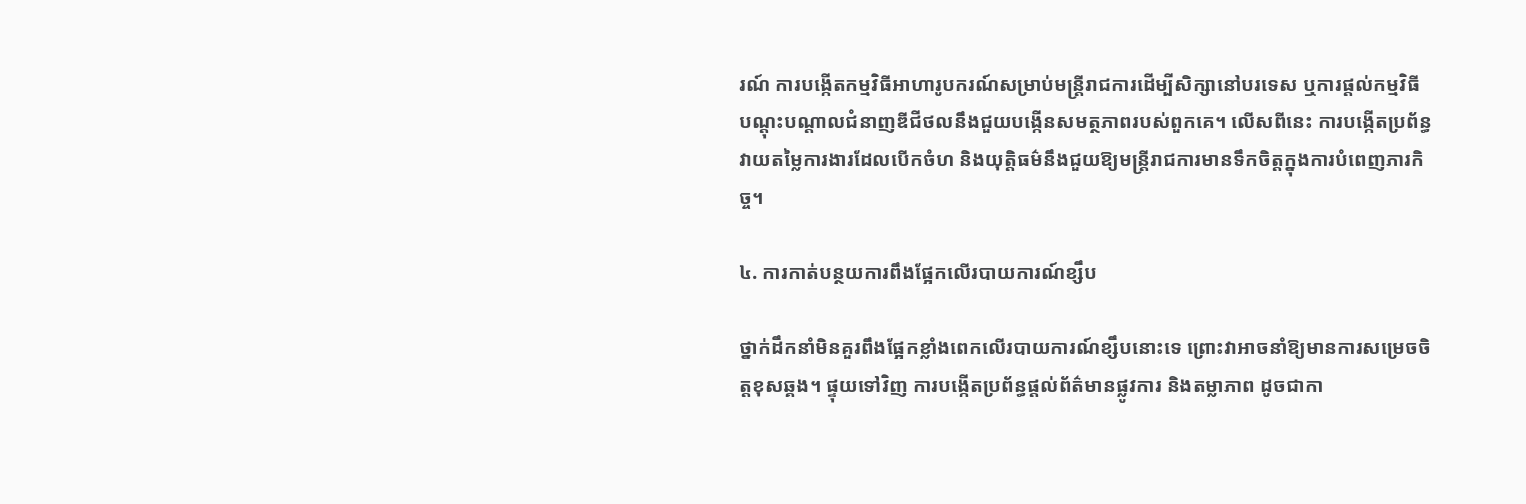រណ៍ ការបង្កើតកម្មវិធីអាហារូបករណ៍សម្រាប់មន្ត្រីរាជការដើម្បីសិក្សានៅបរទេស ឬការផ្តល់កម្មវិធីបណ្តុះបណ្តាលជំនាញឌីជីថលនឹងជួយបង្កើនសមត្ថភាពរបស់ពួកគេ។ លើសពីនេះ ការបង្កើតប្រព័ន្ធវាយតម្លៃការងារដែលបើកចំហ និងយុត្តិធម៌នឹងជួយឱ្យមន្ត្រីរាជការមានទឹកចិត្តក្នុងការបំពេញភារកិច្ច។

៤. ការកាត់បន្ថយការពឹងផ្អែកលើរបាយការណ៍ខ្សឹប

ថ្នាក់ដឹកនាំមិនគួរពឹងផ្អែកខ្លាំងពេកលើរបាយការណ៍ខ្សឹបនោះទេ ព្រោះវាអាចនាំឱ្យមានការសម្រេចចិត្តខុសឆ្គង។ ផ្ទុយទៅវិញ ការបង្កើតប្រព័ន្ធផ្តល់ព័ត៌មានផ្លូវការ និងតម្លាភាព ដូចជាកា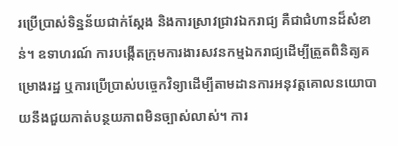រប្រើប្រាស់ទិន្នន័យជាក់ស្តែង និងការស្រាវជ្រាវឯករាជ្យ គឺជាជំហានដ៏សំខាន់។ ឧទាហរណ៍ ការបង្កើតក្រុមការងារសវនកម្មឯករាជ្យដើម្បីត្រួតពិនិត្យគម្រោងរដ្ឋ ឬការប្រើប្រាស់បច្ចេកវិទ្យាដើម្បីតាមដានការអនុវត្តគោលនយោបាយនឹងជួយកាត់បន្ថយភាពមិនច្បាស់លាស់។ ការ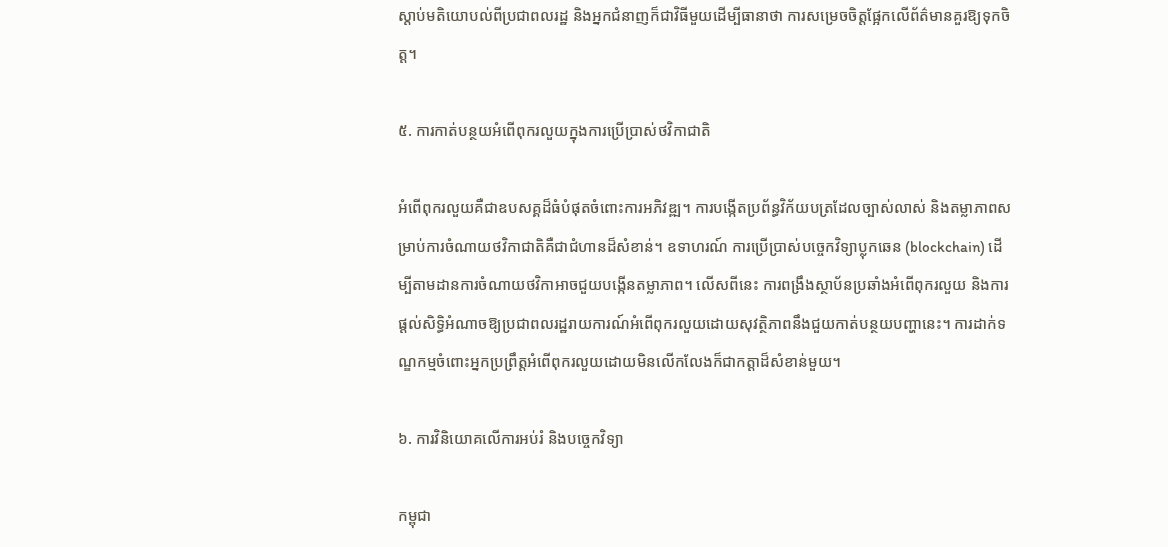ស្តាប់មតិយោបល់ពីប្រជាពលរដ្ឋ និងអ្នកជំនាញក៏ជាវិធីមួយដើម្បីធានាថា ការសម្រេចចិត្តផ្អែកលើព័ត៌មានគួរឱ្យទុកចិត្ត។

៥. ការកាត់បន្ថយអំពើពុករលួយក្នុងការប្រើប្រាស់ថវិកាជាតិ

អំពើពុករលួយគឺជាឧបសគ្គដ៏ធំបំផុតចំពោះការអភិវឌ្ឍ។ ការបង្កើតប្រព័ន្ធវិក័យបត្រដែលច្បាស់លាស់ និងតម្លាភាពសម្រាប់ការចំណាយថវិកាជាតិគឺជាជំហានដ៏សំខាន់។ ឧទាហរណ៍ ការប្រើប្រាស់បច្ចេកវិទ្យាប្លុកឆេន (blockchain) ដើម្បីតាមដានការចំណាយថវិកាអាចជួយបង្កើនតម្លាភាព។ លើសពីនេះ ការពង្រឹងស្ថាប័នប្រឆាំងអំពើពុករលួយ និងការផ្តល់សិទ្ធិអំណាចឱ្យប្រជាពលរដ្ឋរាយការណ៍អំពើពុករលួយដោយសុវត្ថិភាពនឹងជួយកាត់បន្ថយបញ្ហានេះ។ ការដាក់ទណ្ឌកម្មចំពោះអ្នកប្រព្រឹត្តអំពើពុករលួយដោយមិនលើកលែងក៏ជាកត្តាដ៏សំខាន់មួយ។

៦. ការវិនិយោគលើការអប់រំ និងបច្ចេកវិទ្យា

កម្ពុជា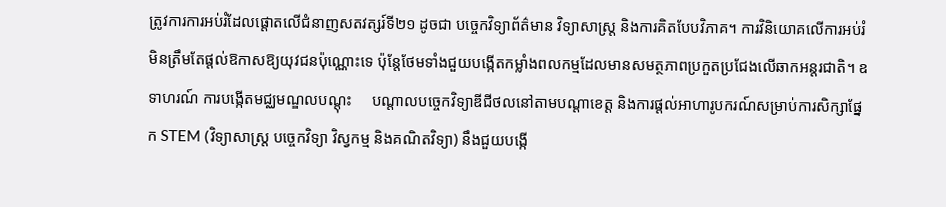ត្រូវការការអប់រំដែលផ្តោតលើជំនាញសតវត្សរ៍ទី២១ ដូចជា បច្ចេកវិទ្យាព័ត៌មាន វិទ្យាសាស្ត្រ និងការគិតបែបវិភាគ។ ការវិនិយោគលើការអប់រំមិនត្រឹមតែផ្តល់ឱកាសឱ្យយុវជនប៉ុណ្ណោះទេ ប៉ុន្តែថែមទាំងជួយបង្កើតកម្លាំងពលកម្មដែលមានសមត្ថភាពប្រកួតប្រជែងលើឆាកអន្តរជាតិ។ ឧទាហរណ៍ ការបង្កើតមជ្ឈមណ្ឌលបណ្តុះ     បណ្តាលបច្ចេកវិទ្យាឌីជីថលនៅតាមបណ្តាខេត្ត និងការផ្តល់អាហារូបករណ៍សម្រាប់ការសិក្សាផ្នែក STEM (វិទ្យាសាស្ត្រ បច្ចេកវិទ្យា វិស្វកម្ម និងគណិតវិទ្យា) នឹងជួយបង្កើ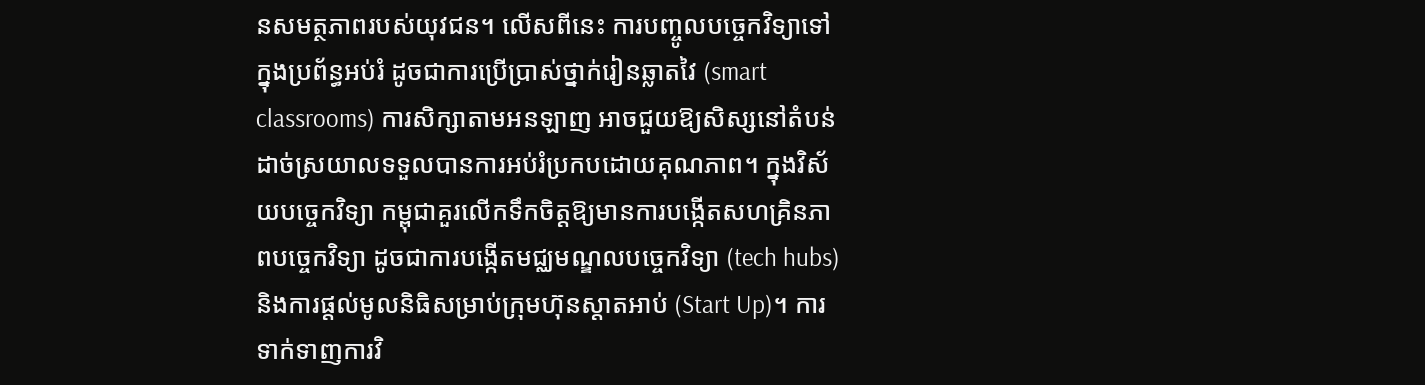នសមត្ថភាពរបស់យុវជន។ លើសពីនេះ ការបញ្ចូលបច្ចេកវិទ្យាទៅក្នុងប្រព័ន្ធអប់រំ ដូចជាការប្រើប្រាស់ថ្នាក់រៀនឆ្លាតវៃ (smart classrooms) ការសិក្សាតាមអនឡាញ អាចជួយឱ្យសិស្សនៅតំបន់ដាច់ស្រយាលទទួលបានការអប់រំប្រកបដោយគុណភាព។ ក្នុងវិស័យបច្ចេកវិទ្យា កម្ពុជាគួរលើកទឹកចិត្តឱ្យមានការបង្កើតសហគ្រិនភាពបច្ចេកវិទ្យា ដូចជាការបង្កើតមជ្ឈមណ្ឌលបច្ចេកវិទ្យា (tech hubs) និងការផ្តល់មូលនិធិសម្រាប់ក្រុមហ៊ុនស្តាតអាប់ (Start Up)។ ការទាក់ទាញការវិ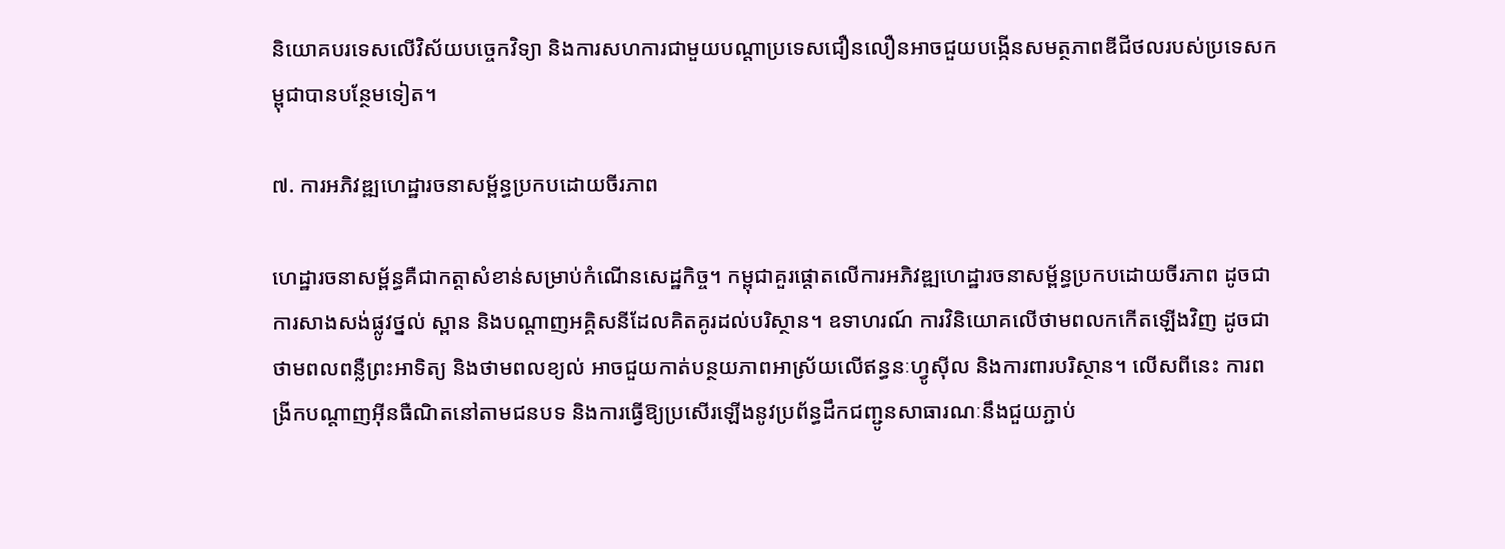និយោគបរទេសលើវិស័យបច្ចេកវិទ្យា និងការសហការជាមួយបណ្តាប្រទេសជឿនលឿនអាចជួយបង្កើនសមត្ថភាពឌីជីថលរបស់ប្រទេសកម្ពុជាបានបន្ថែមទៀត។

៧. ការអភិវឌ្ឍហេដ្ឋារចនាសម្ព័ន្ធប្រកបដោយចីរភាព

ហេដ្ឋារចនាសម្ព័ន្ធគឺជាកត្តាសំខាន់សម្រាប់កំណើនសេដ្ឋកិច្ច។ កម្ពុជាគួរផ្តោតលើការអភិវឌ្ឍហេដ្ឋារចនាសម្ព័ន្ធប្រកបដោយចីរភាព ដូចជាការសាងសង់ផ្លូវថ្នល់ ស្ពាន និងបណ្តាញអគ្គិសនីដែលគិតគូរដល់បរិស្ថាន។ ឧទាហរណ៍ ការវិនិយោគលើថាមពលកកើតឡើងវិញ ដូចជាថាមពលពន្លឺព្រះអាទិត្យ និងថាមពលខ្យល់ អាចជួយកាត់បន្ថយភាពអាស្រ័យលើឥន្ធនៈហ្វូស៊ីល និងការពារបរិស្ថាន។ លើសពីនេះ ការពង្រីកបណ្តាញអ៊ីនធឺណិតនៅតាមជនបទ និងការធ្វើឱ្យប្រសើរឡើងនូវប្រព័ន្ធដឹកជញ្ជូនសាធារណៈនឹងជួយភ្ជាប់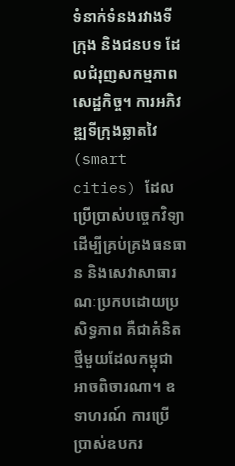ទំនាក់ទំនងរវាងទីក្រុង និងជនបទ ដែលជំរុញសកម្មភាពសេដ្ឋកិច្ច។ ការអភិវឌ្ឍទីក្រុងឆ្លាតវៃ (smart cities) ដែលប្រើប្រាស់បច្ចេកវិទ្យាដើម្បីគ្រប់គ្រងធនធាន និងសេវាសាធារណៈប្រកបដោយប្រសិទ្ធភាព គឺជាគំនិតថ្មីមួយដែលកម្ពុជាអាចពិចារណា។ ឧទាហរណ៍ ការប្រើប្រាស់ឧបករ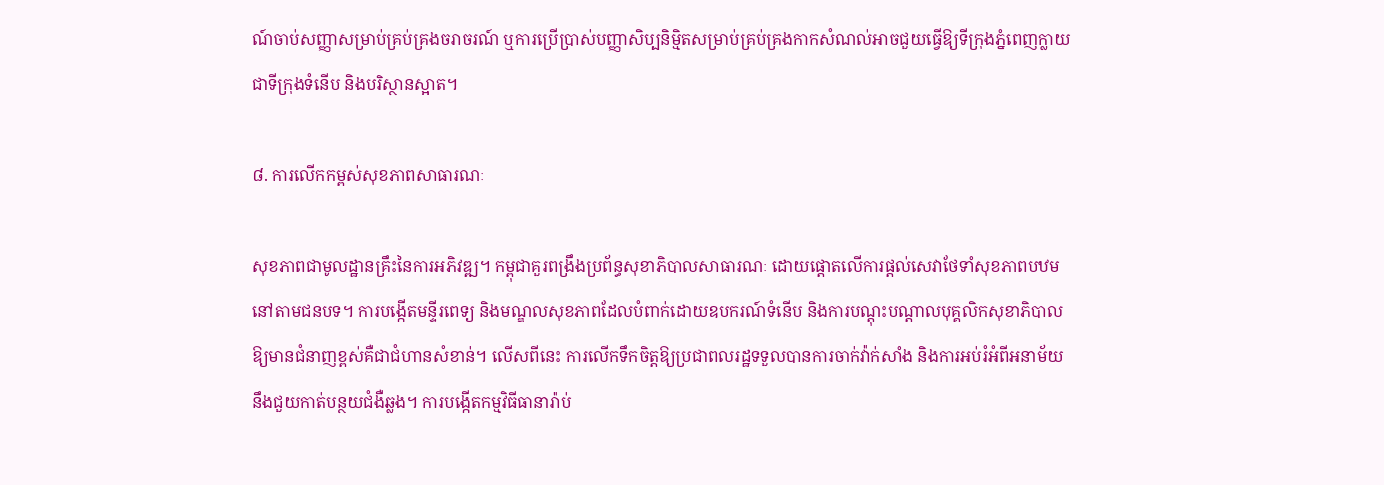ណ៍ចាប់សញ្ញាសម្រាប់គ្រប់គ្រងចរាចរណ៍ ឬការប្រើប្រាស់បញ្ញាសិប្បនិម្មិតសម្រាប់គ្រប់គ្រងកាកសំណល់អាចជួយធ្វើឱ្យទីក្រុងភ្នំពេញក្លាយជាទីក្រុងទំនើប និងបរិស្ថានស្អាត។

៨. ការលើកកម្ពស់សុខភាពសាធារណៈ

សុខភាពជាមូលដ្ឋានគ្រឹះនៃការអភិវឌ្ឍ។ កម្ពុជាគួរពង្រឹងប្រព័ន្ធសុខាភិបាលសាធារណៈ ដោយផ្តោតលើការផ្តល់សេវាថែទាំសុខភាពបឋមនៅតាមជនបទ។ ការបង្កើតមន្ទីរពេទ្យ និងមណ្ឌលសុខភាពដែលបំពាក់ដោយឧបករណ៍ទំនើប និងការបណ្តុះបណ្តាលបុគ្គលិកសុខាភិបាលឱ្យមានជំនាញខ្ពស់គឺជាជំហានសំខាន់។ លើសពីនេះ ការលើកទឹកចិត្តឱ្យប្រជាពលរដ្ឋទទួលបានការចាក់វ៉ាក់សាំង និងការអប់រំអំពីអនាម័យនឹងជួយកាត់បន្ថយជំងឺឆ្លង។ ការបង្កើតកម្មវិធីធានារ៉ាប់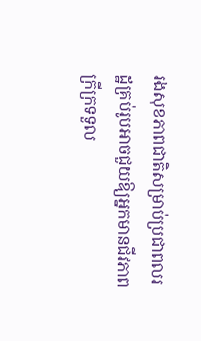រងសុខភាពជាតិសម្រាប់ប្រជាពលរដ្ឋគ្រប់រូបអាចជួយឱ្យអ្នកមានជីវភាពក្រីក្រទទួល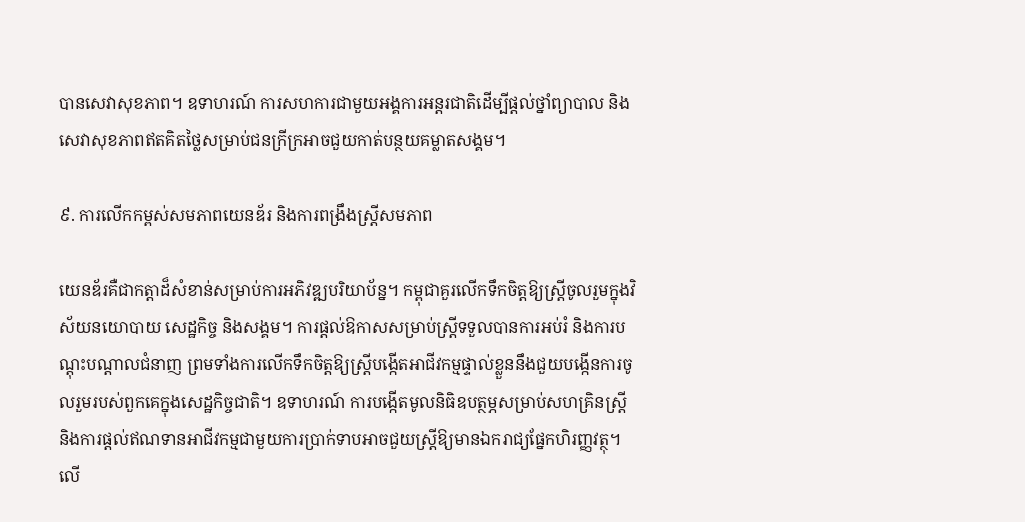បានសេវាសុខភាព។ ឧទាហរណ៍ ការសហការជាមួយអង្គការអន្តរជាតិដើម្បីផ្តល់ថ្នាំព្យាបាល និងសេវាសុខភាពឥតគិតថ្លៃសម្រាប់ជនក្រីក្រអាចជួយកាត់បន្ថយគម្លាតសង្គម។

៩. ការលើកកម្ពស់សមភាពយេនឌ័រ និងការពង្រឹងស្ត្រីសមភាព

យេនឌ័រគឺជាកត្តាដ៏សំខាន់សម្រាប់ការអភិវឌ្ឍបរិយាប័ន្ន។ កម្ពុជាគួរលើកទឹកចិត្តឱ្យស្ត្រីចូលរួមក្នុងវិស័យនយោបាយ សេដ្ឋកិច្ច និងសង្គម។ ការផ្តល់ឱកាសសម្រាប់ស្ត្រីទទួលបានការអប់រំ និងការបណ្តុះបណ្តាលជំនាញ ព្រមទាំងការលើកទឹកចិត្តឱ្យស្ត្រីបង្កើតអាជីវកម្មផ្ទាល់ខ្លួននឹងជួយបង្កើនការចូលរួមរបស់ពួកគេក្នុងសេដ្ឋកិច្ចជាតិ។ ឧទាហរណ៍ ការបង្កើតមូលនិធិឧបត្ថម្ភសម្រាប់សហគ្រិនស្ត្រី និងការផ្តល់ឥណទានអាជីវកម្មជាមួយការប្រាក់ទាបអាចជួយស្ត្រីឱ្យមានឯករាជ្យផ្នែកហិរញ្ញវត្ថុ។ លើ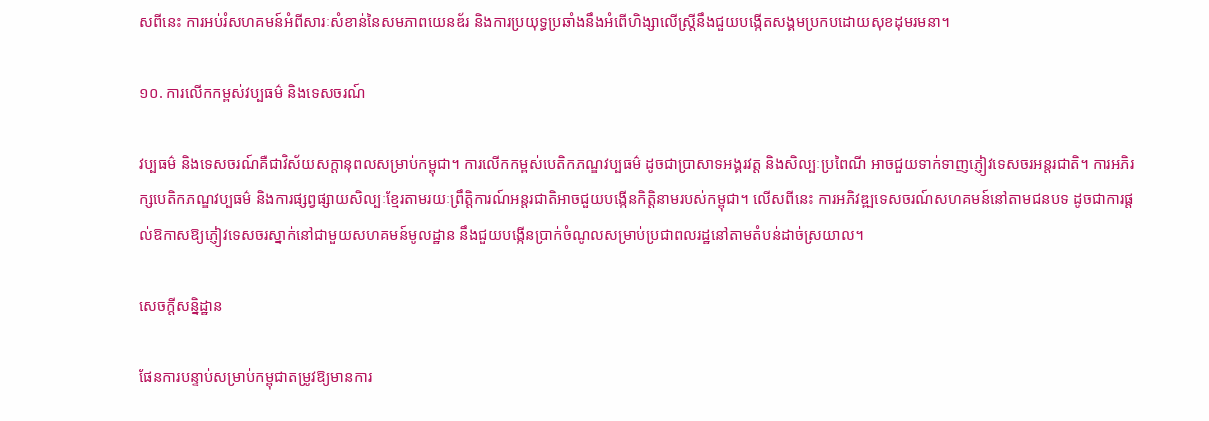សពីនេះ ការអប់រំសហគមន៍អំពីសារៈសំខាន់នៃសមភាពយេនឌ័រ និងការប្រយុទ្ធប្រឆាំងនឹងអំពើហិង្សាលើស្ត្រីនឹងជួយបង្កើតសង្គមប្រកបដោយសុខដុមរមនា។

១០. ការលើកកម្ពស់វប្បធម៌ និងទេសចរណ៍

វប្បធម៌ និងទេសចរណ៍គឺជាវិស័យសក្តានុពលសម្រាប់កម្ពុជា។ ការលើកកម្ពស់បេតិកភណ្ឌវប្បធម៌ ដូចជាប្រាសាទអង្គរវត្ត និងសិល្បៈប្រពៃណី អាចជួយទាក់ទាញភ្ញៀវទេសចរអន្តរជាតិ។ ការអភិរក្សបេតិកភណ្ឌវប្បធម៌ និងការផ្សព្វផ្សាយសិល្បៈខ្មែរតាមរយៈព្រឹត្តិការណ៍អន្តរជាតិអាចជួយបង្កើនកិត្តិនាមរបស់កម្ពុជា។ លើសពីនេះ ការអភិវឌ្ឍទេសចរណ៍សហគមន៍នៅតាមជនបទ ដូចជាការផ្តល់ឱកាសឱ្យភ្ញៀវទេសចរស្នាក់នៅជាមួយសហគមន៍មូលដ្ឋាន នឹងជួយបង្កើនប្រាក់ចំណូលសម្រាប់ប្រជាពលរដ្ឋនៅតាមតំបន់ដាច់ស្រយាល។

សេចក្តីសន្និដ្ឋាន

ផែនការបន្ទាប់សម្រាប់កម្ពុជាតម្រូវឱ្យមានការ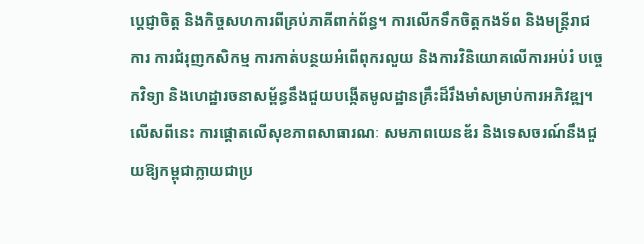ប្តេជ្ញាចិត្ត និងកិច្ចសហការពីគ្រប់ភាគីពាក់ព័ន្ធ។ ការលើកទឹកចិត្តកងទ័ព និងមន្ត្រីរាជការ ការជំរុញកសិកម្ម ការកាត់បន្ថយអំពើពុករលួយ និងការវិនិយោគលើការអប់រំ បច្ចេកវិទ្យា និងហេដ្ឋារចនាសម្ព័ន្ធនឹងជួយបង្កើតមូលដ្ឋានគ្រឹះដ៏រឹងមាំសម្រាប់ការអភិវឌ្ឍ។ លើសពីនេះ ការផ្តោតលើសុខភាពសាធារណៈ សមភាពយេនឌ័រ និងទេសចរណ៍នឹងជួយឱ្យកម្ពុជាក្លាយជាប្រ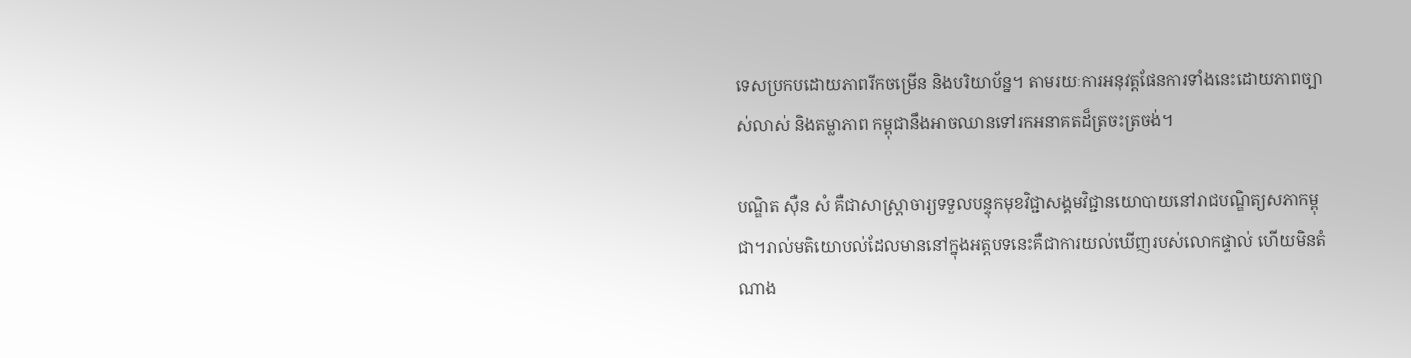ទេសប្រកបដោយភាពរីកចម្រើន និងបរិយាប័ន្ន។ តាមរយៈការអនុវត្តផែនការទាំងនេះដោយភាពច្បាស់លាស់ និងតម្លាភាព កម្ពុជានឹងអាចឈានទៅរកអនាគតដ៏ត្រចះត្រចង់។

បណ្ឌិត ស៊ឺន សំ គឺជាសាស្ត្រាចារ្យទទួលបន្ទុកមុខវិជ្ជាសង្គមវិជ្ជានយោបាយនៅរាជបណ្ឌិត្យសភាកម្ពុជា។រាល់មតិយោបល់ដែលមាននៅក្នុងអត្តបទនេះគឺជាការយល់ឃើញរបស់លោកផ្ទាល់ ហើយមិនតំណាង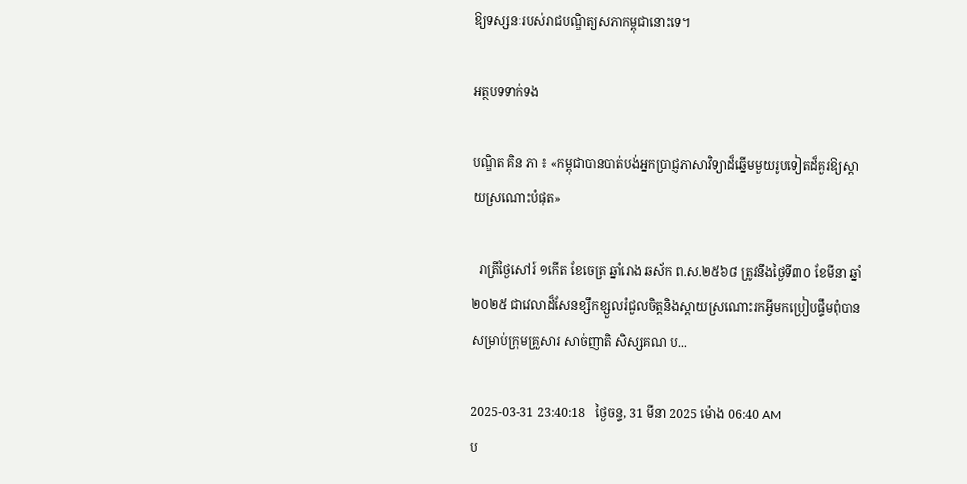ឱ្យទស្សនៈរបស់រាជបណ្ឌិត្យសភាកម្ពុជានោះទេ។

អត្ថបទទាក់ទង

បណ្ឌិត គិន ភា ៖ «កម្ពុជាបានបាត់បង់អ្នកប្រាជ្ញភាសាវិទ្យាដ៏ឆ្នើមមួយរូបទៀតដ៏គួរឱ្យស្តាយស្រណោះបំផុត»

  រាត្រីថ្ងៃសៅរ៍ ១កើត ខែចេត្រ ឆ្នាំរោង ឆស័ក ព.ស.២៥៦៨ ត្រូវនឹងថ្ងៃទី៣០ ខែមីនា ឆ្នាំ២០២៥ ជាវេលាដ៏សែនខ្សឹកខ្សួលរំជួលចិត្តនិងស្តាយស្រណោះរកអ្វីមកប្រៀបផ្ទឹមពុំបានសម្រាប់ក្រុមគ្រួសារ សាច់ញាតិ សិស្សគណ ប...

2025-03-31 23:40:18   ថ្ងៃចន្ទ, 31 មីនា 2025 ម៉ោង 06:40 AM
ប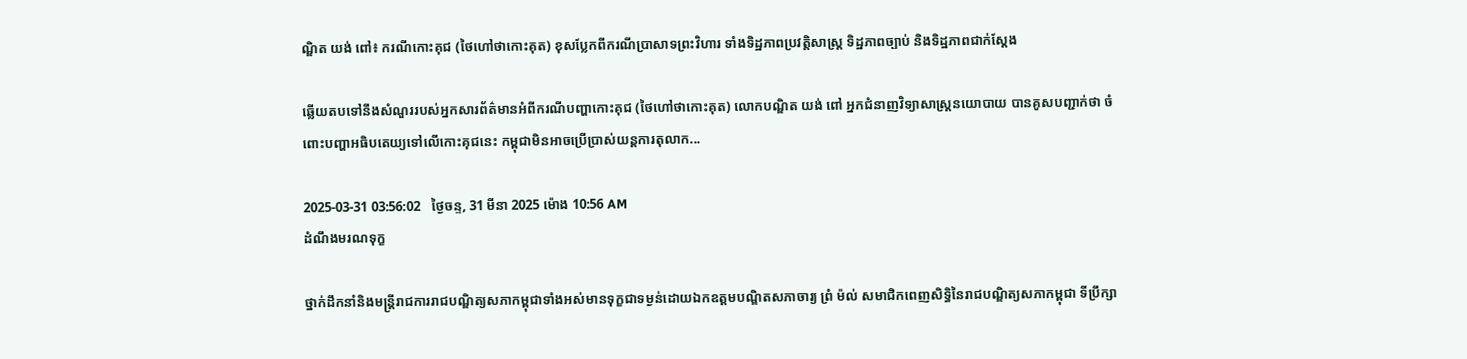ណ្ឌិត យង់ ពៅ៖ ករណីកោះគុជ (ថៃហៅថាកោះគុត) ខុសប្លែកពីករណីប្រាសាទព្រះវិហារ ទាំងទិដ្ឋភាពប្រវត្តិសាស្ត្រ ទិដ្ឋភាពច្បាប់ និងទិដ្ឋភាពជាក់ស្ដែង

ឆ្លើយតបទៅនឹងសំណួររបស់អ្នកសារព័ត៌មានអំពីករណីបញ្ហាកោះគុជ (ថៃហៅថាកោះគុត) លោកបណ្ឌិត យង់ ពៅ អ្នកជំនាញវិទ្យាសាស្ត្រនយោបាយ បានគូសបញ្ជាក់ថា ចំពោះបញ្ហាអធិបតេយ្យទៅលើកោះគុជនេះ កម្ពុជាមិនអាចប្រើប្រាស់យន្តការតុលាក...

2025-03-31 03:56:02   ថ្ងៃចន្ទ, 31 មីនា 2025 ម៉ោង 10:56 AM
ដំណឹងមរណទុក្ខ

ថ្នាក់ដឹកនាំនិងមន្រ្តីរាជការរាជបណ្ឌិត្យសភាកម្ពុជាទាំងអស់មានទុក្ខជាទម្ងន់ដោយឯកឧត្តមបណ្ឌិតសភាចារ្យ ព្រំ ម៉ល់ សមាជិកពេញសិទ្ធិនៃរាជបណ្ឌិត្យសភាកម្ពុជា ទីប្រឹក្សា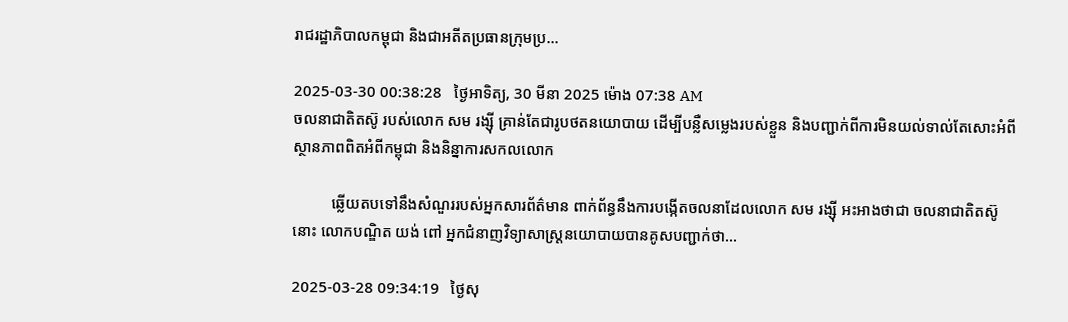រាជរដ្ឋាភិបាលកម្ពុជា និងជាអតីតប្រធានក្រុមប្រ...

2025-03-30 00:38:28   ថ្ងៃអាទិត្យ, 30 មីនា 2025 ម៉ោង 07:38 AM
ចលនាជាតិតស៊ូ របស់លោក សម រង្ស៊ី គ្រាន់តែជារូបថតនយោបាយ ដើម្បីបន្លឺសម្លេងរបស់ខ្លួន និងបញ្ជាក់ពីការមិនយល់ទាល់តែសោះអំពីស្ថានភាពពិតអំពីកម្ពុជា និងនិន្នាការសកលលោក

          ឆ្លើយតបទៅនឹងសំណួររបស់អ្នកសារព័ត៌មាន ពាក់ព័ន្ធនឹងការបង្កើតចលនាដែលលោក សម រង្ស៊ី អះអាងថាជា ចលនាជាតិតស៊ូ នោះ លោកបណ្ឌិត យង់ ពៅ អ្នកជំនាញវិទ្យាសាស្ត្រនយោបាយបានគូសបញ្ជាក់ថា...

2025-03-28 09:34:19   ថ្ងៃសុ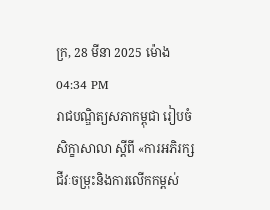ក្រ, 28 មីនា 2025 ម៉ោង 04:34 PM
រាជបណ្ឌិត្យសភាកម្ពុជា រៀបចំសិក្ខាសាលា ស្ដីពី «ការអភិរក្សជីវៈចម្រុះនិងការលើកកម្ពស់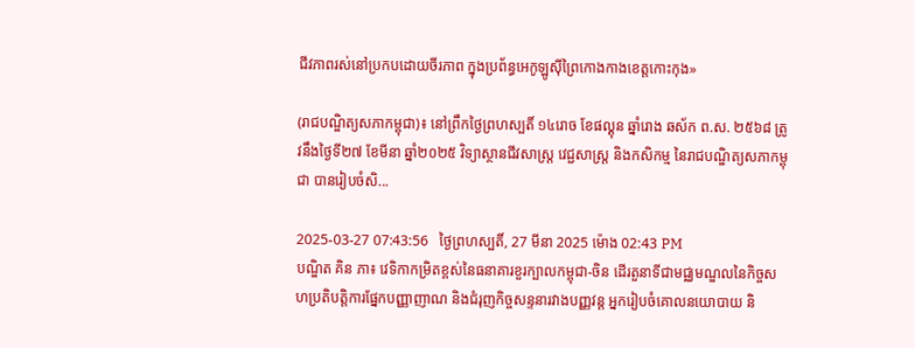ជីវភាពរស់នៅប្រកបដោយចីរភាព ក្នុងប្រព័ន្ធអេកូឡូស៊ីព្រៃកោងកាងខេត្តកោះកុង»

(រាជបណ្ឌិត្យសភាកម្ពុជា)៖ នៅព្រឹកថ្ងៃព្រហស្បតិ៍ ១៤រោច ខែផល្គុន ឆ្នាំរោង ឆស័ក ព.ស. ២៥៦៨ ត្រូវនឹងថ្ងៃទី២៧ ខែមីនា ឆ្នាំ២០២៥ វិទ្យាស្ថានជីវសាស្ត្រ វេជ្ជសាស្ត្រ និងកសិកម្ម នៃរាជបណ្ឌិត្យសភាកម្ពុជា បានរៀបចំសិ...

2025-03-27 07:43:56   ថ្ងៃព្រហស្បតិ៍, 27 មីនា 2025 ម៉ោង 02:43 PM
បណ្ឌិត គិន ភា៖ វេទិកាកម្រិតខ្ពស់នៃធនាគារខួរក្បាលកម្ពុជា-ចិន ដើរតួនាទីជាមជ្ឈមណ្ឌលនៃកិច្ចសហប្រតិបត្តិការផ្នែកបញ្ញាញាណ និងជំរុញកិច្ចសន្ទនារវាងបញ្ញវន្ត អ្នករៀបចំគោលនយោបាយ និ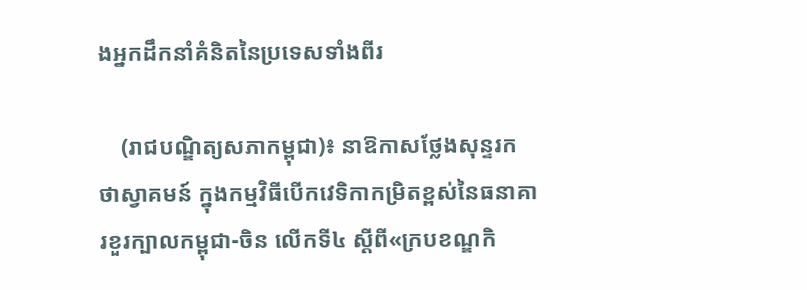ងអ្នកដឹកនាំគំនិតនៃប្រទេសទាំងពីរ

    (រាជបណ្ឌិត្យសភាកម្ពុជា)៖ នាឱកាសថ្លែងសុន្ទរកថាស្វាគមន៍ ក្នុងកម្មវិធីបើកវេទិកាកម្រិតខ្ពស់នៃធនាគារខួរក្បាលកម្ពុជា-ចិន លើកទី៤ ស្ដីពី«ក្របខណ្ឌកិ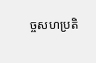ច្ចសហប្រតិ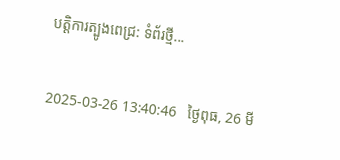បត្តិការត្បូងពេជ្រ: ទំព័រថ្មី...

2025-03-26 13:40:46   ថ្ងៃពុធ, 26 មី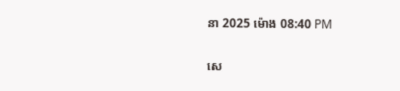នា 2025 ម៉ោង 08:40 PM

សេ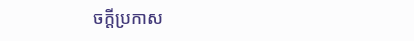ចក្តីប្រកាស